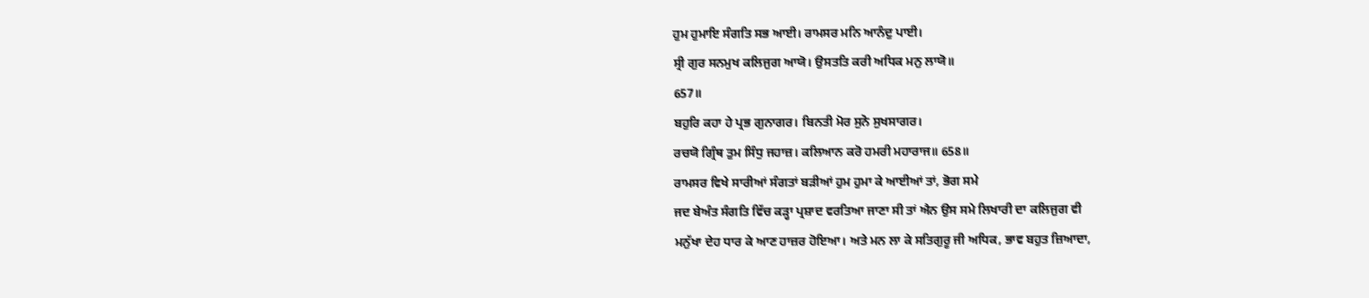ਹੁਮ ਹੁਮਾਇ ਸੰਗਤਿ ਸਭ ਆਈ। ਰਾਮਸਰ ਮਨਿ ਆਨੰਦੁ ਪਾਈ।
ਸ੍ਰੀ ਗੁਰ ਸਨਮੁਖ ਕਲਿਜੁਗ ਆਯੋ। ਉਸਤਤਿ ਕਰੀ ਅਧਿਕ ਮਨੁ ਲਾਯੋ॥
657॥
ਬਹੁਰਿ ਕਹਾ ਹੇ ਪ੍ਰਭ ਗੁਨਾਗਰ। ਬਿਨਤੀ ਮੋਰ ਸੁਨੋ ਸੁਖਸਾਗਰ।
ਰਚਯੋ ਗ੍ਰਿੰਥ ਤੁਮ ਸਿੰਧੁ ਜਹਾਜ਼। ਕਲਿਆਨ ਕਰੋ ਹਮਰੀ ਮਹਾਰਾਜ॥ 658॥
ਰਾਮਸਰ ਵਿਖੇ ਸਾਰੀਆਂ ਸੰਗਤਾਂ ਬੜੀਆਂ ਹੁਮ ਹੁਮਾ ਕੇ ਆਈਆਂ ਤਾਂ, ਭੋਗ ਸਮੇ
ਜਦ ਬੇਅੰਤ ਸੰਗਤਿ ਵਿੱਚ ਕੜ੍ਹਾ ਪ੍ਰਸ਼ਾਦ ਵਰਤਿਆ ਜਾਣਾ ਸੀ ਤਾਂ ਐਨ ਉਸ ਸਮੇ ਲਿਖਾਰੀ ਦਾ ਕਲਿਜੁਗ ਵੀ
ਮਨੁੱਖਾ ਦੇਹ ਧਾਰ ਕੇ ਆਣ ਹਾਜ਼ਰ ਹੋਇਆ। ਅਤੇ ਮਨ ਲਾ ਕੇ ਸਤਿਗੁਰੂ ਜੀ ਅਧਿਕ, ਭਾਵ ਬਹੁਤ ਜ਼ਿਆਦਾ,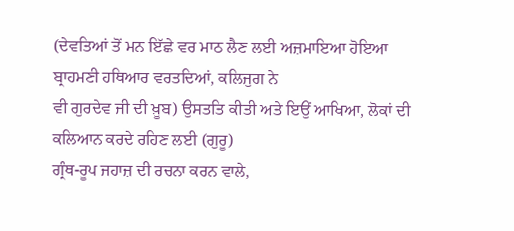(ਦੇਵਤਿਆਂ ਤੋਂ ਮਨ ਇੱਛੇ ਵਰ ਮਾਠ ਲੈਣ ਲਈ ਅਜ਼ਮਾਇਆ ਹੋਇਆ ਬ੍ਰਾਹਮਣੀ ਹਥਿਆਰ ਵਰਤਦਿਆਂ, ਕਲਿਜੁਗ ਨੇ
ਵੀ ਗੁਰਦੇਵ ਜੀ ਦੀ ਖ਼ੂਬ) ਉਸਤਤਿ ਕੀਤੀ ਅਤੇ ਇਉਂ ਆਖਿਆ, ਲੋਕਾਂ ਦੀ ਕਲਿਆਨ ਕਰਦੇ ਰਹਿਣ ਲਈ (ਗੁਰੂ)
ਗ੍ਰੰਥ-ਰੂਪ ਜਹਾਜ਼ ਦੀ ਰਚਨਾ ਕਰਨ ਵਾਲੇ,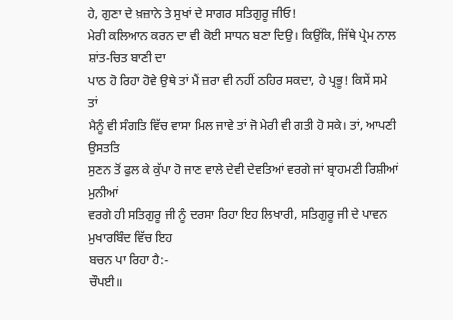ਹੇ, ਗੁਣਾ ਦੇ ਖ਼ਜ਼ਾਨੇ ਤੇ ਸੁਖਾਂ ਦੇ ਸਾਗਰ ਸਤਿਗੁਰੂ ਜੀਓ!
ਮੇਰੀ ਕਲਿਆਨ ਕਰਨ ਦਾ ਵੀ ਕੋਈ ਸਾਧਨ ਬਣਾ ਦਿਉ। ਕਿਉਂਕਿ, ਜਿੱਥੇ ਪ੍ਰੇਮ ਨਾਲ ਸ਼ਾਂਤ-ਚਿਤ ਬਾਣੀ ਦਾ
ਪਾਠ ਹੋ ਰਿਹਾ ਹੋਵੇ ਉਥੇ ਤਾਂ ਮੈਂ ਜ਼ਰਾ ਵੀ ਨਹੀਂ ਠਹਿਰ ਸਕਦਾ, ਹੇ ਪ੍ਰਭੂ! ਕਿਸੇਂ ਸਮੇ ਤਾਂ
ਮੈਨੂੰ ਵੀ ਸੰਗਤਿ ਵਿੱਚ ਵਾਸਾ ਮਿਲ ਜਾਵੇ ਤਾਂ ਜੋ ਮੇਰੀ ਵੀ ਗਤੀ ਹੋ ਸਕੇ। ਤਾਂ, ਆਪਣੀ ਉਸਤਤਿ
ਸੁਣਨ ਤੋਂ ਫੁਲ ਕੇ ਕੁੱਪਾ ਹੋ ਜਾਣ ਵਾਲੇ ਦੇਵੀ ਦੇਵਤਿਆਂ ਵਰਗੇ ਜਾਂ ਬ੍ਰਾਹਮਣੀ ਰਿਸ਼ੀਆਂ ਮੁਨੀਆਂ
ਵਰਗੇ ਹੀ ਸਤਿਗੁਰੂ ਜੀ ਨੂੰ ਦਰਸਾ ਰਿਹਾ ਇਹ ਲਿਖਾਰੀ, ਸਤਿਗੁਰੂ ਜੀ ਦੇ ਪਾਵਨ ਮੁਖਾਰਬਿੰਦ ਵਿੱਚ ਇਹ
ਬਚਨ ਪਾ ਰਿਹਾ ਹੈ:-
ਚੌਪਈ॥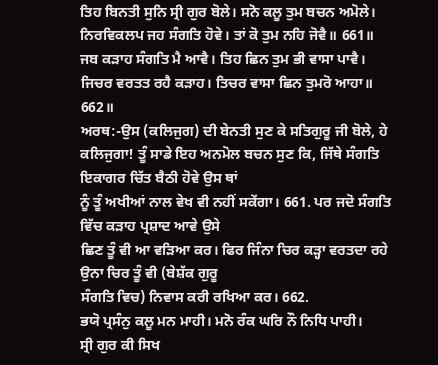ਤਿਹ ਬਿਨਤੀ ਸੁਨਿ ਸ੍ਰੀ ਗੁਰ ਬੋਲੇ। ਸਨੋ ਕਲੂ ਤੁਮ ਬਚਨ ਅਮੋਲੇ।
ਨਿਰਵਿਕਲਪ ਜਹ ਸੰਗਤਿ ਹੋਵੇ। ਤਾਂ ਕੋ ਤੁਮ ਨਹਿ ਜੋਵੈ॥ 661॥
ਜਬ ਕੜਾਹ ਸੰਗਤਿ ਮੈ ਆਵੈ। ਤਿਹ ਛਿਨ ਤੁਮ ਭੀ ਵਾਸਾ ਪਾਵੈ।
ਜਿਚਰ ਵਰਤਤ ਰਹੈ ਕੜਾਹ। ਤਿਚਰ ਵਾਸਾ ਛਿਨ ਤੁਮਰੋ ਆਹਾ॥ 662॥
ਅਰਥ:-ਉਸ (ਕਲਿਜੁਗ) ਦੀ ਬੇਨਤੀ ਸੁਣ ਕੇ ਸਤਿਗੁਰੂ ਜੀ ਬੋਲੇ, ਹੇ
ਕਲਿਜੁਗਾ! ਤੂੰ ਸਾਡੇ ਇਹ ਅਨਮੋਲ ਬਚਨ ਸੁਣ ਕਿ, ਜਿੱਥੇ ਸੰਗਤਿ ਇਕਾਗਰ ਚਿੱਤ ਬੈਠੀ ਹੋਵੇ ਉਸ ਥਾਂ
ਨੂੰ ਤੂੰ ਅਖੀਆਂ ਨਾਲ ਵੇਖ ਵੀ ਨਹੀਂ ਸਕੇਂਗਾ। 661. ਪਰ ਜਦੋ ਸੰਗਤਿ ਵਿੱਚ ਕੜਾਹ ਪ੍ਰਸ਼ਾਦ ਆਵੇ ਉਸੇ
ਛਿਣ ਤੂੰ ਵੀ ਆ ਵੜਿਆ ਕਰ। ਫਿਰ ਜਿੰਨਾ ਚਿਰ ਕੜ੍ਹਾ ਵਰਤਦਾ ਰਹੇ ਉਨਾ ਚਿਰ ਤੂੰ ਵੀ (ਬੇਸ਼ੱਕ ਗੁਰੂ
ਸੰਗਤਿ ਵਿਚ) ਨਿਵਾਸ ਕਰੀ ਰਖਿਆ ਕਰ। 662.
ਭਯੋ ਪ੍ਰਸੰਨੁ ਕਲੂ ਮਨ ਮਾਹੀ। ਮਨੋ ਰੰਕ ਘਰਿ ਨੌ ਨਿਧਿ ਪਾਹੀ।
ਸ੍ਰੀ ਗੁਰ ਕੀ ਸਿਖ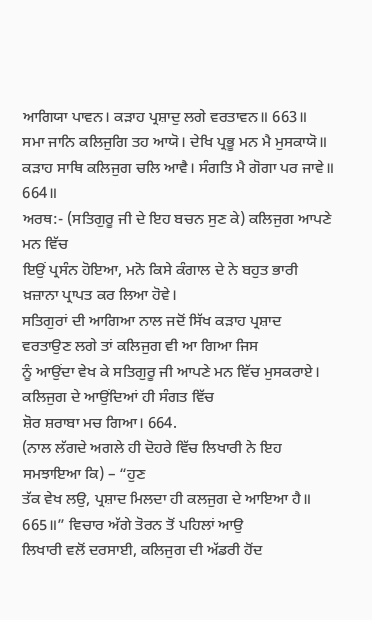ਆਗਿਯਾ ਪਾਵਨ। ਕੜਾਹ ਪ੍ਰਸ਼ਾਦੁ ਲਗੇ ਵਰਤਾਵਨ॥ 663॥
ਸਮਾ ਜਾਨਿ ਕਲਿਜੁਗਿ ਤਹ ਆਯੋ। ਦੇਖਿ ਪ੍ਰਭੂ ਮਨ ਮੈ ਮੁਸਕਾਯੋ॥
ਕੜਾਹ ਸਾਥਿ ਕਲਿਜੁਗ ਚਲਿ ਆਵੈ। ਸੰਗਤਿ ਮੈ ਗੋਗਾ ਪਰ ਜਾਵੇ॥ 664॥
ਅਰਥ:- (ਸਤਿਗੁਰੂ ਜੀ ਦੇ ਇਹ ਬਚਨ ਸੁਣ ਕੇ) ਕਲਿਜੁਗ ਆਪਣੇ ਮਨ ਵਿੱਚ
ਇਉਂ ਪ੍ਰਸੰਨ ਹੋਇਆ, ਮਨੋ ਕਿਸੇ ਕੰਗਾਲ ਦੇ ਨੇ ਬਹੁਤ ਭਾਰੀ ਖ਼ਜ਼ਾਨਾ ਪ੍ਰਾਪਤ ਕਰ ਲਿਆ ਹੋਵੇ।
ਸਤਿਗੁਰਾਂ ਦੀ ਆਗਿਆ ਨਾਲ ਜਦੋਂ ਸਿੱਖ ਕੜਾਹ ਪ੍ਰਸ਼ਾਦ ਵਰਤਾਉਣ ਲਗੇ ਤਾਂ ਕਲਿਜੁਗ ਵੀ ਆ ਗਿਆ ਜਿਸ
ਨੂੰ ਆਉਂਦਾ ਵੇਖ ਕੇ ਸਤਿਗੁਰੂ ਜੀ ਆਪਣੇ ਮਨ ਵਿੱਚ ਮੁਸਕਰਾਏ। ਕਲਿਜੁਗ ਦੇ ਆਉਂਦਿਆਂ ਹੀ ਸੰਗਤ ਵਿੱਚ
ਸ਼ੋਰ ਸ਼ਰਾਬਾ ਮਚ ਗਿਆ। 664.
(ਨਾਲ ਲੱਗਦੇ ਅਗਲੇ ਹੀ ਦੋਹਰੇ ਵਿੱਚ ਲਿਖਾਰੀ ਨੇ ਇਹ ਸਮਝਾਇਆ ਕਿ) – “ਹੁਣ
ਤੱਕ ਵੇਖ ਲਉ, ਪ੍ਰਸ਼ਾਦ ਮਿਲਦਾ ਹੀ ਕਲਜੁਗ ਦੇ ਆਇਆ ਹੈ॥ 665॥” ਵਿਚਾਰ ਅੱਗੇ ਤੋਰਨ ਤੋਂ ਪਹਿਲਾਂ ਆਉ
ਲਿਖਾਰੀ ਵਲੋਂ ਦਰਸਾਈ, ਕਲਿਜੁਗ ਦੀ ਅੱਡਰੀ ਹੋਂਦ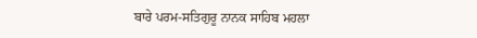ਬਾਰੇ ਪਰਮ-ਸਤਿਗੁਰੂ ਨਾਨਕ ਸਾਹਿਬ ਮਹਲਾ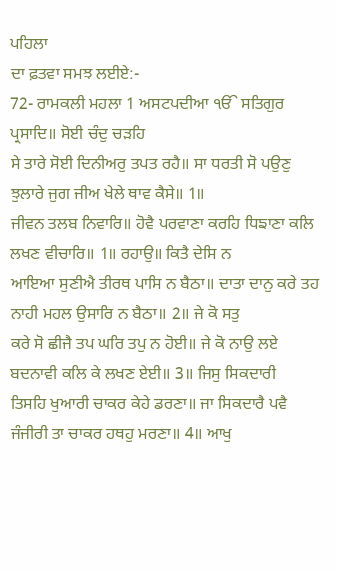ਪਹਿਲਾ
ਦਾ ਫ਼ਤਵਾ ਸਮਝ ਲਈਏ:-
72- ਰਾਮਕਲੀ ਮਹਲਾ 1 ਅਸਟਪਦੀਆ ੴ ਸਤਿਗੁਰ ਪ੍ਰਸਾਦਿ॥ ਸੋਈ ਚੰਦੁ ਚੜਹਿ
ਸੇ ਤਾਰੇ ਸੋਈ ਦਿਨੀਅਰੁ ਤਪਤ ਰਹੈ॥ ਸਾ ਧਰਤੀ ਸੋ ਪਉਣੁ ਝੁਲਾਰੇ ਜੁਗ ਜੀਅ ਖੇਲੇ ਥਾਵ ਕੈਸੇ॥ 1॥
ਜੀਵਨ ਤਲਬ ਨਿਵਾਰਿ॥ ਹੋਵੈ ਪਰਵਾਣਾ ਕਰਹਿ ਧਿਙਾਣਾ ਕਲਿ ਲਖਣ ਵੀਚਾਰਿ॥ 1॥ ਰਹਾਉ॥ ਕਿਤੈ ਦੇਸਿ ਨ
ਆਇਆ ਸੁਣੀਐ ਤੀਰਥ ਪਾਸਿ ਨ ਬੈਠਾ॥ ਦਾਤਾ ਦਾਨੁ ਕਰੇ ਤਹ ਨਾਹੀ ਮਹਲ ਉਸਾਰਿ ਨ ਬੈਠਾ॥ 2॥ ਜੇ ਕੋ ਸਤੁ
ਕਰੇ ਸੋ ਛੀਜੈ ਤਪ ਘਰਿ ਤਪੁ ਨ ਹੋਈ॥ ਜੇ ਕੋ ਨਾਉ ਲਏ ਬਦਨਾਵੀ ਕਲਿ ਕੇ ਲਖਣ ਏਈ॥ 3॥ ਜਿਸੁ ਸਿਕਦਾਰੀ
ਤਿਸਹਿ ਖੁਆਰੀ ਚਾਕਰ ਕੇਹੇ ਡਰਣਾ॥ ਜਾ ਸਿਕਦਾਰੈ ਪਵੈ ਜੰਜੀਰੀ ਤਾ ਚਾਕਰ ਹਥਹੁ ਮਰਣਾ॥ 4॥ ਆਖੁ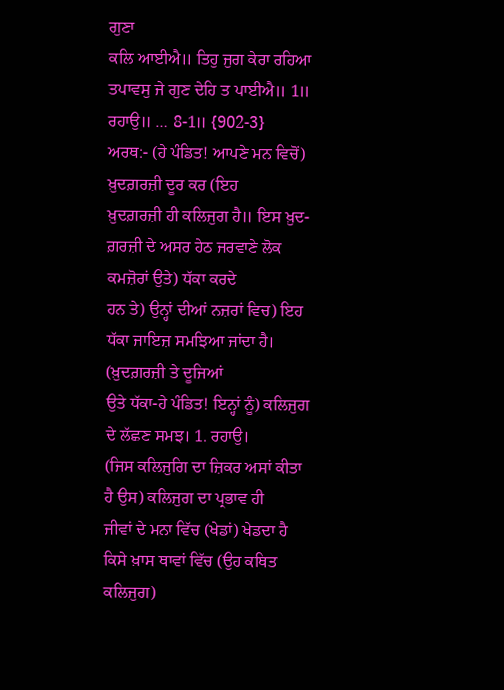ਗੁਣਾ
ਕਲਿ ਆਈਐ॥ ਤਿਹੁ ਜੁਗ ਕੇਰਾ ਰਹਿਆ ਤਪਾਵਸੁ ਜੇ ਗੁਣ ਦੇਹਿ ਤ ਪਾਈਐ॥ 1॥ ਰਹਾਉ॥ … 8-1॥ {902-3}
ਅਰਥ:- (ਹੇ ਪੰਡਿਤ! ਆਪਣੇ ਮਨ ਵਿਚੋਂ) ਖ਼ੁਦਗ਼ਰਜ਼ੀ ਦੂਰ ਕਰ (ਇਹ
ਖ਼ੁਦਗ਼ਰਜ਼ੀ ਹੀ ਕਲਿਜੁਗ ਹੈ॥ ਇਸ ਖ਼ੁਦ-ਗ਼ਰਜ਼ੀ ਦੇ ਅਸਰ ਹੇਠ ਜਰਵਾਣੇ ਲੋਕ ਕਮਜ਼ੋਰਾਂ ਉਤੇ) ਧੱਕਾ ਕਰਦੇ
ਹਨ ਤੇ) ਉਨ੍ਹਾਂ ਦੀਆਂ ਨਜ਼ਰਾਂ ਵਿਚ) ਇਹ ਧੱਕਾ ਜਾਇਜ਼ ਸਮਝਿਆ ਜਾਂਦਾ ਹੈ। (ਖ਼ੁਦਗ਼ਰਜ਼ੀ ਤੇ ਦੂਜਿਆਂ
ਉਤੇ ਧੱਕਾ-ਹੇ ਪੰਡਿਤ! ਇਨ੍ਹਾਂ ਨੂੰ) ਕਲਿਜੁਗ ਦੇ ਲੱਛਣ ਸਮਝ। 1. ਰਹਾਉ।
(ਜਿਸ ਕਲਿਜੁਗਿ ਦਾ ਜ਼ਿਕਰ ਅਸਾਂ ਕੀਤਾ ਹੈ ਉਸ) ਕਲਿਜੁਗ ਦਾ ਪ੍ਰਭਾਵ ਹੀ
ਜੀਵਾਂ ਦੇ ਮਨਾ ਵਿੱਚ (ਖੇਡਾਂ) ਖੇਡਦਾ ਹੈ ਕਿਸੇ ਖ਼ਾਸ ਥਾਵਾਂ ਵਿੱਚ (ਉਹ ਕਥਿਤ ਕਲਿਜੁਗ)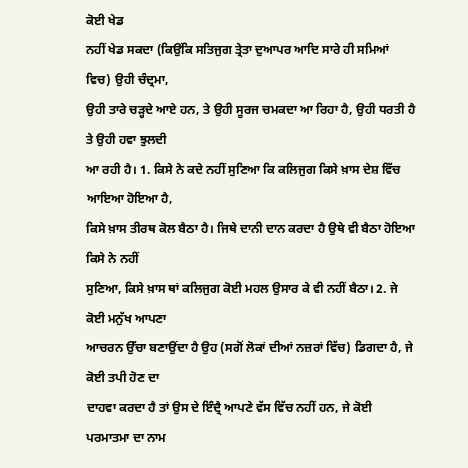ਕੋਈ ਖੇਡ
ਨਹੀਂ ਖੇਡ ਸਕਦਾ (ਕਿਉਂਕਿ ਸਤਿਜੁਗ ਤ੍ਰੇਤਾ ਦੁਆਪਰ ਆਦਿ ਸਾਰੇ ਹੀ ਸਮਿਆਂ ਵਿਚ) ਉਹੀ ਚੰਦ੍ਰਮਾ,
ਉਹੀ ਤਾਰੇ ਚੜ੍ਹਦੇ ਆਏ ਹਨ, ਤੇ ਉਹੀ ਸੂਰਜ ਚਮਕਦਾ ਆ ਰਿਹਾ ਹੈ, ਉਹੀ ਧਰਤੀ ਹੈ ਤੇ ਉਹੀ ਹਵਾ ਝੁਲਦੀ
ਆ ਰਹੀ ਹੈ। 1. ਕਿਸੇ ਨੇ ਕਦੇ ਨਹੀਂ ਸੁਣਿਆ ਕਿ ਕਲਿਜੁਗ ਕਿਸੇ ਖ਼ਾਸ ਦੇਸ਼ ਵਿੱਚ ਆਇਆ ਹੋਇਆ ਹੈ,
ਕਿਸੇ ਖ਼ਾਸ ਤੀਰਥ ਕੋਲ ਬੈਠਾ ਹੈ। ਜਿਥੇ ਦਾਨੀ ਦਾਨ ਕਰਦਾ ਹੈ ਉਥੇ ਵੀ ਬੈਠਾ ਹੋਇਆ ਕਿਸੇ ਨੇ ਨਹੀਂ
ਸੁਣਿਆ, ਕਿਸੇ ਖ਼ਾਸ ਥਾਂ ਕਲਿਜੁਗ ਕੋਈ ਮਹਲ ਉਸਾਰ ਕੇ ਵੀ ਨਹੀਂ ਬੈਠਾ। 2. ਜੇ ਕੋਈ ਮਨੁੱਖ ਆਪਣਾ
ਆਚਰਨ ਉੱਚਾ ਬਣਾਉਂਦਾ ਹੈ ਉਹ (ਸਗੋਂ ਲੋਕਾਂ ਦੀਆਂ ਨਜ਼ਰਾਂ ਵਿੱਚ) ਡਿਗਦਾ ਹੈ, ਜੇ ਕੋਈ ਤਪੀ ਹੋਣ ਦਾ
ਦਾਹਵਾ ਕਰਦਾ ਹੈ ਤਾਂ ਉਸ ਦੇ ਇੰਦ੍ਰੈ ਆਪਣੇ ਵੱਸ ਵਿੱਚ ਨਹੀਂ ਹਨ, ਜੇ ਕੋਈ ਪਰਮਾਤਮਾ ਦਾ ਨਾਮ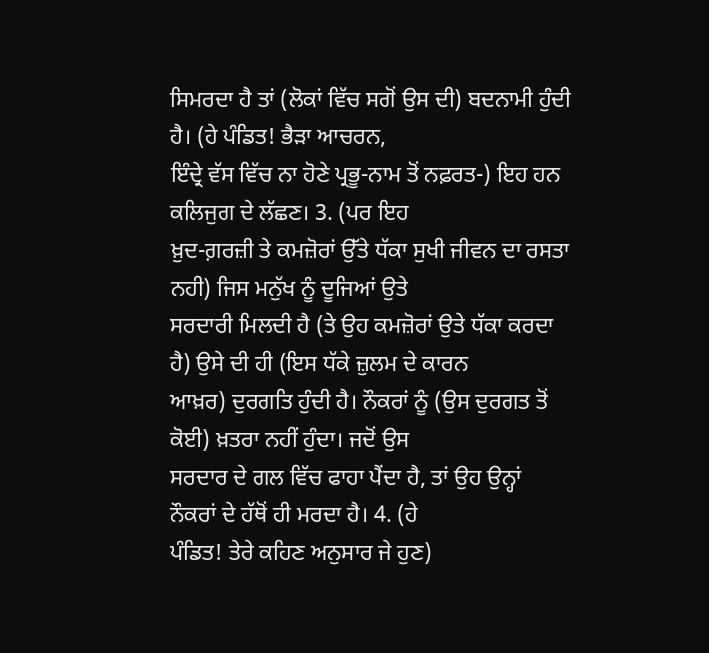ਸਿਮਰਦਾ ਹੈ ਤਾਂ (ਲੋਕਾਂ ਵਿੱਚ ਸਗੋਂ ਉਸ ਦੀ) ਬਦਨਾਮੀ ਹੁੰਦੀ ਹੈ। (ਹੇ ਪੰਡਿਤ! ਭੈੜਾ ਆਚਰਨ,
ਇੰਦ੍ਰੇ ਵੱਸ ਵਿੱਚ ਨਾ ਹੋਣੇ ਪ੍ਰਭੂ-ਨਾਮ ਤੋਂ ਨਫ਼ਰਤ-) ਇਹ ਹਨ ਕਲਿਜੁਗ ਦੇ ਲੱਛਣ। 3. (ਪਰ ਇਹ
ਖ਼ੁਦ-ਗ਼ਰਜ਼ੀ ਤੇ ਕਮਜ਼ੋਰਾਂ ਉੱਤੇ ਧੱਕਾ ਸੁਖੀ ਜੀਵਨ ਦਾ ਰਸਤਾ ਨਹੀ) ਜਿਸ ਮਨੁੱਖ ਨੂੰ ਦੂਜਿਆਂ ਉਤੇ
ਸਰਦਾਰੀ ਮਿਲਦੀ ਹੈ (ਤੇ ਉਹ ਕਮਜ਼ੋਰਾਂ ਉਤੇ ਧੱਕਾ ਕਰਦਾ ਹੈ) ਉਸੇ ਦੀ ਹੀ (ਇਸ ਧੱਕੇ ਜ਼ੁਲਮ ਦੇ ਕਾਰਨ
ਆਖ਼ਰ) ਦੁਰਗਤਿ ਹੁੰਦੀ ਹੈ। ਨੌਕਰਾਂ ਨੂੰ (ਉਸ ਦੁਰਗਤ ਤੋਂ ਕੋਈ) ਖ਼ਤਰਾ ਨਹੀਂ ਹੁੰਦਾ। ਜਦੋਂ ਉਸ
ਸਰਦਾਰ ਦੇ ਗਲ ਵਿੱਚ ਫਾਹਾ ਪੈਂਦਾ ਹੈ, ਤਾਂ ਉਹ ਉਨ੍ਹਾਂ ਨੌਕਰਾਂ ਦੇ ਹੱਥੋਂ ਹੀ ਮਰਦਾ ਹੈ। 4. (ਹੇ
ਪੰਡਿਤ! ਤੇਰੇ ਕਹਿਣ ਅਨੁਸਾਰ ਜੇ ਹੁਣ)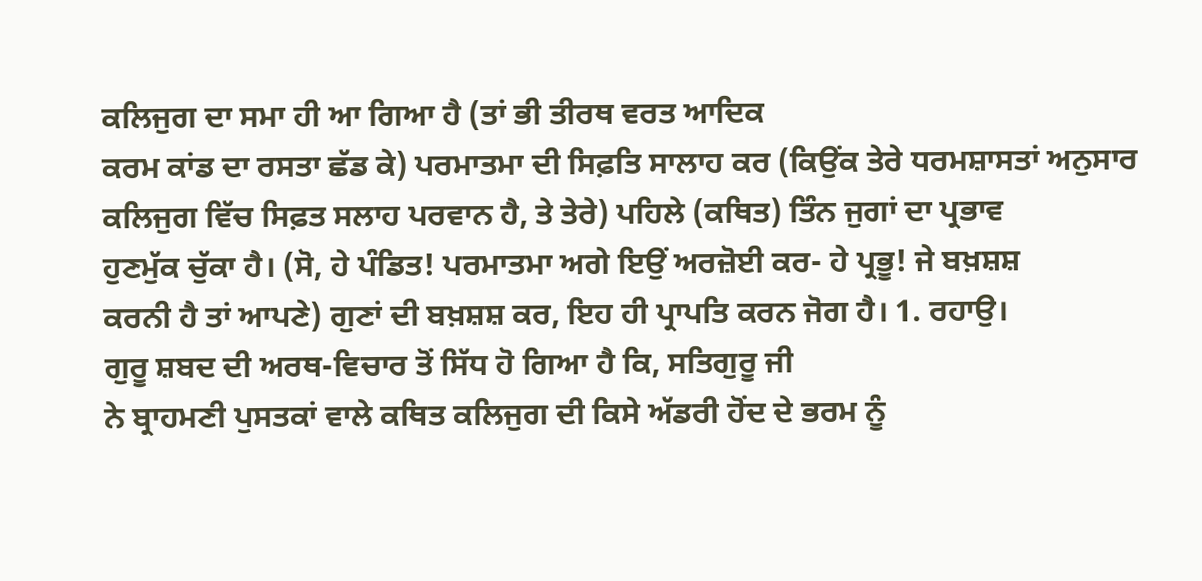ਕਲਿਜੁਗ ਦਾ ਸਮਾ ਹੀ ਆ ਗਿਆ ਹੈ (ਤਾਂ ਭੀ ਤੀਰਥ ਵਰਤ ਆਦਿਕ
ਕਰਮ ਕਾਂਡ ਦਾ ਰਸਤਾ ਛੱਡ ਕੇ) ਪਰਮਾਤਮਾ ਦੀ ਸਿਫ਼ਤਿ ਸਾਲਾਹ ਕਰ (ਕਿਉਂਕ ਤੇਰੇ ਧਰਮਸ਼ਾਸਤਾਂ ਅਨੁਸਾਰ
ਕਲਿਜੁਗ ਵਿੱਚ ਸਿਫ਼ਤ ਸਲਾਹ ਪਰਵਾਨ ਹੈ, ਤੇ ਤੇਰੇ) ਪਹਿਲੇ (ਕਥਿਤ) ਤਿੰਨ ਜੁਗਾਂ ਦਾ ਪ੍ਰਭਾਵ
ਹੁਣਮੁੱਕ ਚੁੱਕਾ ਹੈ। (ਸੋ, ਹੇ ਪੰਡਿਤ! ਪਰਮਾਤਮਾ ਅਗੇ ਇਉਂ ਅਰਜ਼ੋਈ ਕਰ- ਹੇ ਪ੍ਰਭੂ! ਜੇ ਬਖ਼ਸ਼ਸ਼
ਕਰਨੀ ਹੈ ਤਾਂ ਆਪਣੇ) ਗੁਣਾਂ ਦੀ ਬਖ਼ਸ਼ਸ਼ ਕਰ, ਇਹ ਹੀ ਪ੍ਰਾਪਤਿ ਕਰਨ ਜੋਗ ਹੈ। 1. ਰਹਾਉ।
ਗੁਰੂ ਸ਼ਬਦ ਦੀ ਅਰਥ-ਵਿਚਾਰ ਤੋਂ ਸਿੱਧ ਹੋ ਗਿਆ ਹੈ ਕਿ, ਸਤਿਗੁਰੂ ਜੀ
ਨੇ ਬ੍ਰਾਹਮਣੀ ਪੁਸਤਕਾਂ ਵਾਲੇ ਕਥਿਤ ਕਲਿਜੁਗ ਦੀ ਕਿਸੇ ਅੱਡਰੀ ਹੋਂਦ ਦੇ ਭਰਮ ਨੂੰ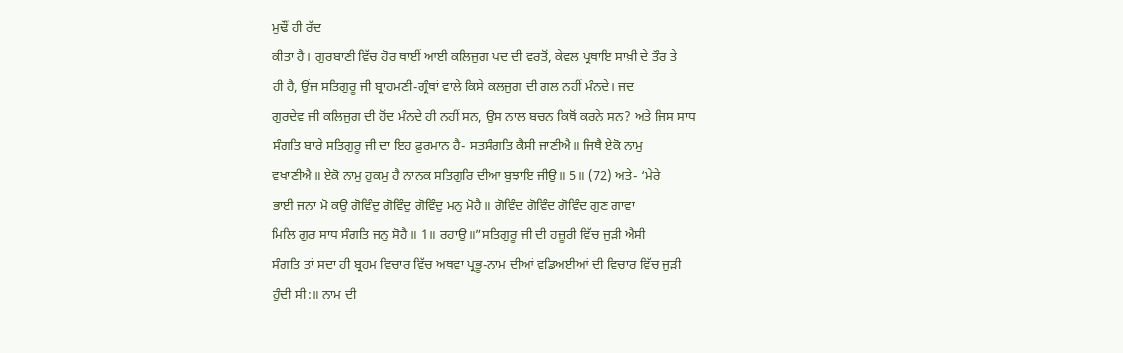ਮੁਢੌਂ ਹੀ ਰੱਦ
ਕੀਤਾ ਹੈ। ਗੁਰਬਾਣੀ ਵਿੱਚ ਹੋਰ ਥਾਈਂ ਆਈ ਕਲਿਜੁਗ ਪਦ ਦੀ ਵਰਤੋਂ, ਕੇਵਲ ਪ੍ਰਥਾਇ ਸਾਖ਼ੀ ਦੇ ਤੌਰ ਤੇ
ਹੀ ਹੈ, ਉਂਜ ਸਤਿਗੁਰੂ ਜੀ ਬ੍ਰਾਹਮਣੀ-ਗ੍ਰੰਥਾਂ ਵਾਲੇ ਕਿਸੇ ਕਲਜੁਗ ਦੀ ਗਲ ਨਹੀਂ ਮੰਨਦੇ। ਜਦ
ਗੁਰਦੇਵ ਜੀ ਕਲਿਜੁਗ ਦੀ ਹੋਂਦ ਮੰਨਦੇ ਹੀ ਨਹੀਂ ਸਨ, ਉਸ ਨਾਲ ਬਚਨ ਕਿਥੋਂ ਕਰਨੇ ਸਨ? ਅਤੇ ਜਿਸ ਸਾਧ
ਸੰਗਤਿ ਬਾਰੇ ਸਤਿਗੁਰੂ ਜੀ ਦਾ ਇਹ ਫ਼ੁਰਮਾਨ ਹੈ- ਸਤਸੰਗਤਿ ਕੈਸੀ ਜਾਣੀਐ॥ ਜਿਥੈ ਏਕੋ ਨਾਮੁ
ਵਖਾਣੀਐ॥ ਏਕੋ ਨਾਮੁ ਹੁਕਮੁ ਹੈ ਨਾਨਕ ਸਤਿਗੁਰਿ ਦੀਆ ਬੁਝਾਇ ਜੀਉ॥ 5॥ (72) ਅਤੇ- ‘ਮੇਰੇ
ਭਾਈ ਜਨਾ ਮੋ ਕਉ ਗੋਵਿੰਦੁ ਗੋਵਿੰਦੁ ਗੋਵਿੰਦੁ ਮਨੁ ਮੋਹੈ॥ ਗੋਵਿੰਦ ਗੋਵਿੰਦ ਗੋਵਿੰਦ ਗੁਣ ਗਾਵਾ
ਮਿਲਿ ਗੁਰ ਸਾਧ ਸੰਗਤਿ ਜਨੁ ਸੋਹੈ॥ 1॥ ਰਹਾਉ॥”ਸਤਿਗੁਰੂ ਜੀ ਦੀ ਹਜ਼ੂਰੀ ਵਿੱਚ ਜੁੜੀ ਐਸੀ
ਸੰਗਤਿ ਤਾਂ ਸਦਾ ਹੀ ਬ੍ਰਹਮ ਵਿਚਾਰ ਵਿੱਚ ਅਥਵਾ ਪ੍ਰਭੂ-ਨਾਮ ਦੀਆਂ ਵਡਿਅਈਆਂ ਦੀ ਵਿਚਾਰ ਵਿੱਚ ਜੁੜੀ
ਹੁੰਦੀ ਸੀ:॥ ਨਾਮ ਦੀ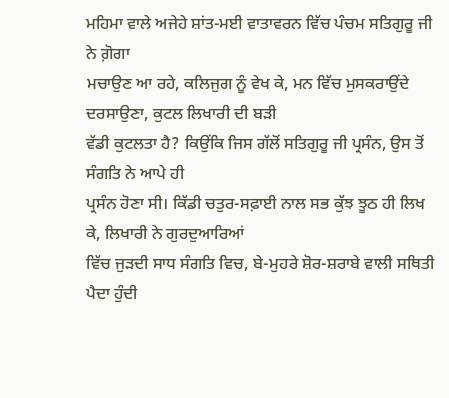ਮਹਿਮਾ ਵਾਲੇ ਅਜੇਹੇ ਸ਼ਾਂਤ-ਮਈ ਵਾਤਾਵਰਨ ਵਿੱਚ ਪੰਚਮ ਸਤਿਗੁਰੂ ਜੀ ਨੇ ਗ਼ੋਗਾ
ਮਚਾਉਣ ਆ ਰਹੇ, ਕਲਿਜੁਗ ਨੂੰ ਵੇਖ ਕੇ, ਮਨ ਵਿੱਚ ਮੁਸਕਰਾਉਂਦੇ ਦਰਸਾਉਣਾ, ਕੁਟਲ ਲਿਖਾਰੀ ਦੀ ਬੜੀ
ਵੱਡੀ ਕੁਟਲਤਾ ਹੈ? ਕਿਉਂਕਿ ਜਿਸ ਗੱਲੋਂ ਸਤਿਗੁਰੂ ਜੀ ਪ੍ਰਸੰਨ, ਉਸ ਤੋਂ ਸੰਗਤਿ ਨੇ ਆਪੇ ਹੀ
ਪ੍ਰਸੰਨ ਹੋਣਾ ਸੀ। ਕਿੱਡੀ ਚਤੁਰ-ਸਫ਼ਾਈ ਨਾਲ ਸਭ ਕੁੱਝ ਝੂਠ ਹੀ ਲਿਖ ਕੇ, ਲਿਖਾਰੀ ਨੇ ਗੁਰਦੁਆਰਿਆਂ
ਵਿੱਚ ਜੁੜਦੀ ਸਾਧ ਸੰਗਤਿ ਵਿਚ, ਬੇ-ਮੁਹਰੇ ਸ਼ੋਰ-ਸ਼ਰਾਬੇ ਵਾਲੀ ਸਥਿਤੀ ਪੈਦਾ ਹੁੰਦੀ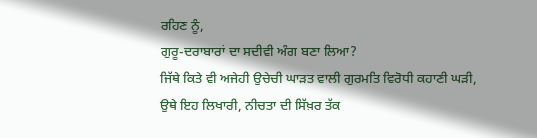ਰਹਿਣ ਨੂੰ,
ਗੁਰੂ-ਦਰਾਬਾਰਾਂ ਦਾ ਸਦੀਵੀ ਅੰਗ ਬਣਾ ਲਿਆ?
ਜਿੱਥੇ ਕਿਤੇ ਵੀ ਅਜੇਹੀ ਉਚੇਚੀ ਘਾੜਤ ਵਾਲੀ ਗੁਰਮਤਿ ਵਿਰੋਧੀ ਕਹਾਣੀ ਘੜੀ,
ਉਥੇ ਇਹ ਲਿਖਾਰੀ, ਨੀਚਤਾ ਦੀ ਸਿੱਖ਼ਰ ਤੱਕ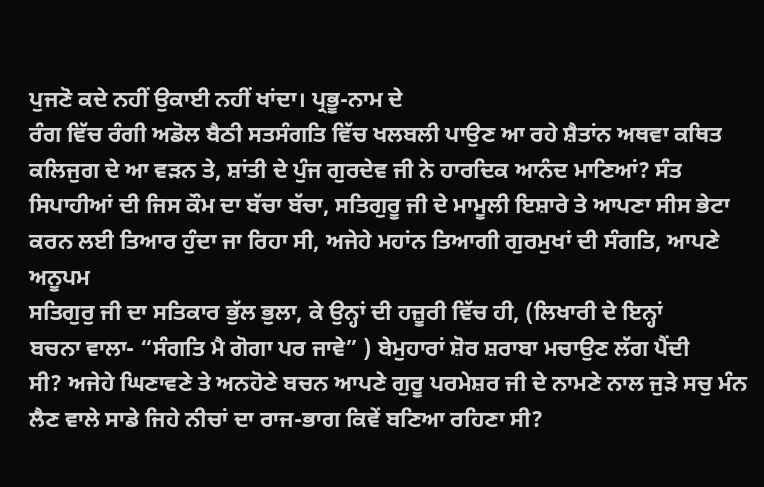ਪੁਜਣੋ ਕਦੇ ਨਹੀਂ ਉਕਾਈ ਨਹੀਂ ਖਾਂਦਾ। ਪ੍ਰਭੂ-ਨਾਮ ਦੇ
ਰੰਗ ਵਿੱਚ ਰੰਗੀ ਅਡੋਲ ਬੈਠੀ ਸਤਸੰਗਤਿ ਵਿੱਚ ਖਲਬਲੀ ਪਾਉਣ ਆ ਰਹੇ ਸ਼ੈਤਾਂਨ ਅਥਵਾ ਕਥਿਤ
ਕਲਿਜੁਗ ਦੇ ਆ ਵੜਨ ਤੇ, ਸ਼ਾਂਤੀ ਦੇ ਪੁੰਜ ਗੁਰਦੇਵ ਜੀ ਨੇ ਹਾਰਦਿਕ ਆਨੰਦ ਮਾਣਿਆਂ? ਸੰਤ
ਸਿਪਾਹੀਆਂ ਦੀ ਜਿਸ ਕੌਮ ਦਾ ਬੱਚਾ ਬੱਚਾ, ਸਤਿਗੁਰੂ ਜੀ ਦੇ ਮਾਮੂਲੀ ਇਸ਼ਾਰੇ ਤੇ ਆਪਣਾ ਸੀਸ ਭੇਟਾ
ਕਰਨ ਲਈ ਤਿਆਰ ਹੁੰਦਾ ਜਾ ਰਿਹਾ ਸੀ, ਅਜੇਹੇ ਮਹਾਂਨ ਤਿਆਗੀ ਗੁਰਮੁਖਾਂ ਦੀ ਸੰਗਤਿ, ਆਪਣੇ ਅਨੂਪਮ
ਸਤਿਗੁਰੁ ਜੀ ਦਾ ਸਤਿਕਾਰ ਭੁੱਲ ਭੁਲਾ, ਕੇ ਉਨ੍ਹਾਂ ਦੀ ਹਜ਼ੂਰੀ ਵਿੱਚ ਹੀ, (ਲਿਖਾਰੀ ਦੇ ਇਨ੍ਹਾਂ
ਬਚਨਾ ਵਾਲਾ- “ਸੰਗਤਿ ਮੈ ਗੋਗਾ ਪਰ ਜਾਵੇ” ) ਬੇਮੁਹਾਰਾਂ ਸ਼ੋਰ ਸ਼ਰਾਬਾ ਮਚਾਉਣ ਲੱਗ ਪੈਂਦੀ
ਸੀ? ਅਜੇਹੇ ਘਿਣਾਵਣੇ ਤੇ ਅਨਹੋਣੇ ਬਚਨ ਆਪਣੇ ਗੁਰੂ ਪਰਮੇਸ਼ਰ ਜੀ ਦੇ ਨਾਮਣੇ ਨਾਲ ਜੁੜੇ ਸਚੁ ਮੰਨ
ਲੈਣ ਵਾਲੇ ਸਾਡੇ ਜਿਹੇ ਨੀਚਾਂ ਦਾ ਰਾਜ-ਭਾਗ ਕਿਵੇਂ ਬਣਿਆ ਰਹਿਣਾ ਸੀ?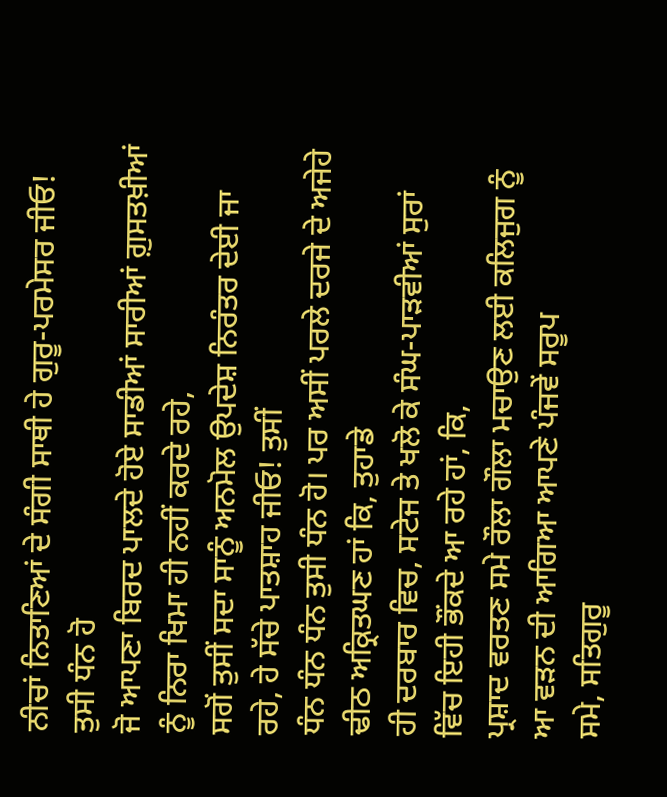ਨੀਚਾਂ ਨਿਤਾਣਿਆਂ ਦੇ ਸੰਗੀ ਸਾਥੀ ਹੇ ਗੁਰੂ-ਪਰਮੇਸਰ ਜੀਓ! ਤੁਸੀ ਧੰਨ ਹੋ
ਜੋ ਆਪਣਾ ਬਿਰਦ ਪਾਲਦੇ ਹੋਏ ਸਾਡੀਆਂ ਸਾਰੀਆਂ ਗ਼ੁਸਤਖ਼ੀਆਂ ਨੂੰ ਨਿਰਾ ਖਿਮਾ ਹੀ ਨਹੀਂ ਕਰਦੇ ਰਹੇ,
ਸਗੋਂ ਤੁਸੀਂ ਸਦਾ ਸਾਨੂੰ ਅਨਮੋਲ ਉਪਦੇਸ਼ ਨਿਰੰਤਰ ਦੇਈ ਜਾ ਰਹੇ, ਹੇ ਸੱਚੇ ਪਾਤਸ਼ਾਹ ਜੀਓ! ਤੁਸੀਂ
ਧੰਨ ਧੰਨ ਧੰਨ ਤੁਸੀ ਧੰਨ ਹੋ। ਪਰ ਅਸੀਂ ਪਰਲੇ ਦਰਜੇ ਦੇ ਅਜੇਹੇ ਢੀਠ ਅਕ੍ਰਿਤਘਣ ਹਾਂ ਕਿ, ਤੁਹਾਡੇ
ਹੀ ਦਰਬਾਰ ਵਿਚ, ਸਟੇਜ ਤੇ ਖਲੋ ਕੇ ਸੰਘ-ਪਾੜਵੀਆਂ ਸੁਰਾਂ ਵਿੱਚ ਇਹੀ ਭੌਂਕਦੇ ਆ ਰਹੇ ਹਾਂ, ਕਿ,
ਪ੍ਰਸ਼ਾਦ ਵਰਤਣ ਸਮੇ ਰੌਲਾ ਗੌਲਾ ਮਚਾਉਣ ਲਈ ਕਲਿਜੁਗ ਨੂੰ ਆ ਵੜਨ ਦੀ ਆਗਿਆ ਆਪਣੇ ਪੰਜਵੇਂ ਸਰੂਪ
ਸਮੇ, ਸਤਿਗੁਰੂ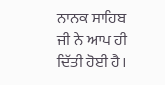ਨਾਨਕ ਸਾਹਿਬ ਜੀ ਨੇ ਆਪ ਹੀ ਦਿੱਤੀ ਹੋਈ ਹੈ।